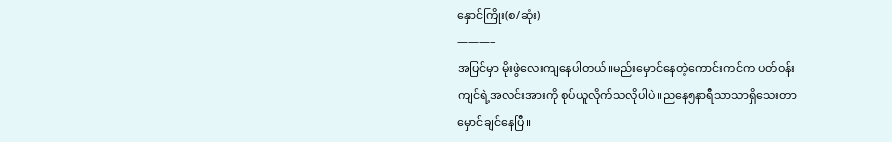နှောင်ကြိုး(စ/ဆုံး)
———–
အပြင်မှာ မိုးဖွဲလေးကျနေပါတယ်။မည်းမှောင်နေတဲ့ကောင်းကင်က ပတ်ဝန်းကျင်ရဲ့အလင်းအားကို စုပ်ယူလိုက်သလိုပါပဲ။ညနေ၅နာရီသာသာရှိသေးတာ မှောင်ချင်နေပြီ။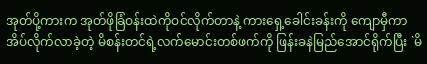အုတ်ပို့ကားက အုတ်ဖိုခြံဝန်းထဲကိုဝင်လိုက်တာနဲ့ ကားရှေ့ခေါင်းခန်းကို ကျောမှီကာအိပ်လိုက်လာခဲ့တဲ့ မိစန်းတင်ရဲ့လက်မောင်းတစ်ဖက်ကို ဖြန်းခနဲမြည်အောင်ရိုက်ပြီး `မိ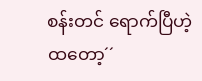စန်းတင် ရောက်ပြီဟဲ့ ထတော့´´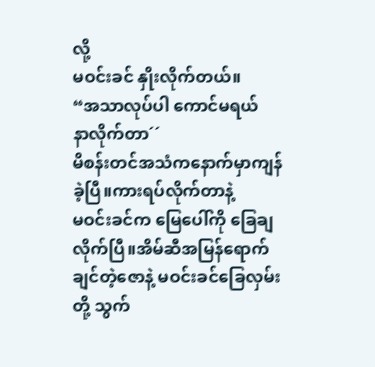လို့
မဝင်းခင် နှိုးလိုက်တယ်။
“အသာလုပ်ပါ ကောင်မရယ်
နာလိုက်တာ´´
မိစန်းတင်အသံကနောက်မှာကျန်ခဲ့ပြီ။ကားရပ်လိုက်တာနဲ့
မဝင်းခင်က မြေပေါ်ကို ခြေချလိုက်ပြီ။အိမ်ဆီအမြန်ရောက်ချင်တဲ့ဇောနဲ့ မဝင်းခင်ခြေလှမ်းတို့ သွက်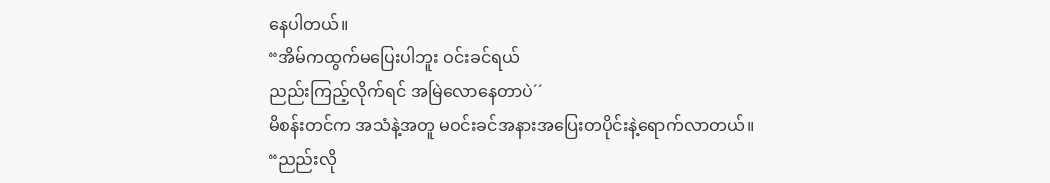နေပါတယ်။
“အိမ်ကထွက်မပြေးပါဘူး ဝင်းခင်ရယ်
ညည်းကြည့်လိုက်ရင် အမြဲလောနေတာပဲ´´
မိစန်းတင်က အသံနဲ့အတူ မဝင်းခင်အနားအပြေးတပိုင်းနဲ့ရောက်လာတယ်။
“ညည်းလို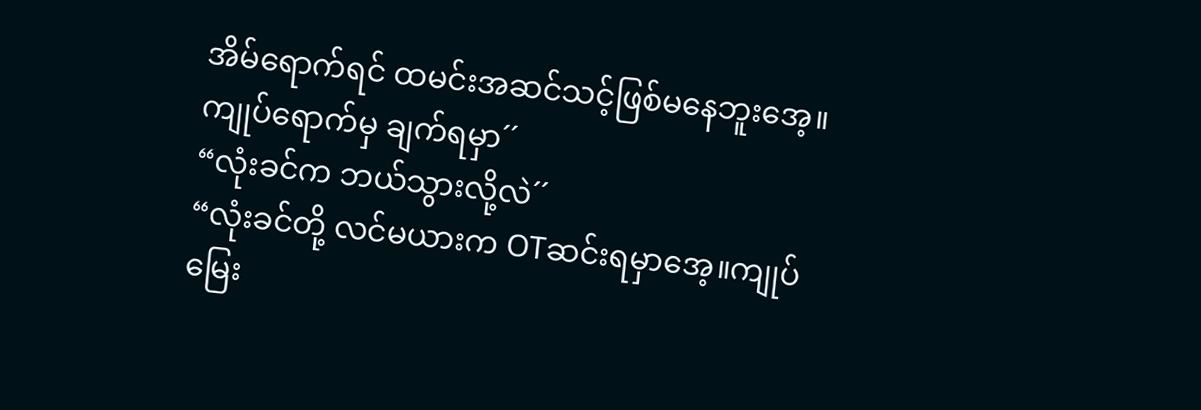အိမ်ရောက်ရင် ထမင်းအဆင်သင့်ဖြစ်မနေဘူးအေ့။ကျုပ်ရောက်မှ ချက်ရမှာ´´
“လုံးခင်က ဘယ်သွားလို့လဲ´´
“လုံးခင်တို့ လင်မယားက OTဆင်းရမှာအေ့။ကျုပ်မြေး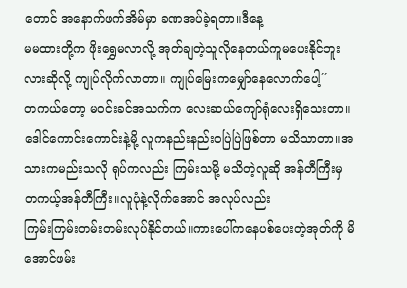တောင် အနောက်ဖက်အိမ်မှာ ခဏအပ်ခဲ့ရတာ။ဒီနေ့
မမထားတို့က ဖိုးရွှေမလာလို့ အုတ်ချတဲ့သူလိုနေတယ်ကူမပေးနိုင်ဘူးလားဆိုလို့ ကျုပ်လိုက်လာတာ။ ကျုပ်မြေးကမျှော်နေလောက်ပေါ့´´
တကယ်တော့ မဝင်းခင်အသက်က လေးဆယ်ကျော်ရုံလေးရှိသေးတာ။ ဒေါင်ကောင်းကောင်းနဲ့မို့ လူကနည်းနည်းဝပြဲပြဲဖြစ်တာ မသိသာတာ။အသားကမည်းသလို ရုပ်ကလည်း ကြမ်းသမို့ မသိတဲ့လူဆို အန်တီကြီးမှ
တကယ့်အန်တီကြီး။လူပုံနဲ့လိုက်အောင် အလုပ်လည်း
ကြမ်းကြမ်းတမ်းတမ်းလုပ်နိုင်တယ်။ကားပေါ်ကနေပစ်ပေးတဲ့အုတ်ကို မိအောင်ဖမ်း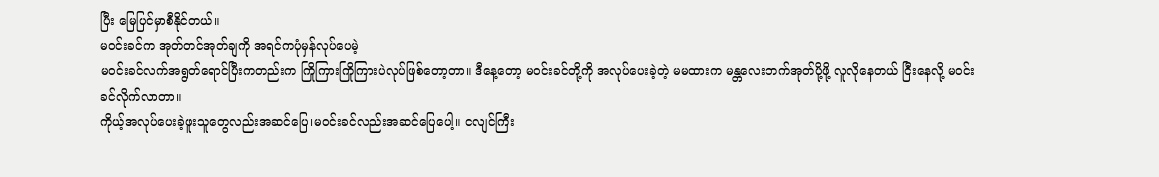ပြီး မြေပြင်မှာစီနိုင်တယ်။
မဝင်းခင်က အုတ်တင်အုတ်ချကို အရင်ကပုံမှန်လုပ်ပေမဲ့
မဝင်းခင်လက်အရွတ်ရောင်ပြီးကတည်းက ကြိုကြားကြိုကြားပဲလုပ်ဖြစ်တော့တာ။ ဒီနေ့တော့ မဝင်းခင်တို့ကို အလုပ်ပေးခဲ့တဲ့ မမထားက မန္တလေးဘက်အုတ်ပို့ဖို့ လူလိုနေတယ် ငြီးနေလို့ မဝင်းခင်လိုက်လာတာ။
ကိုယ့်အလုပ်ပေးခဲ့ဖူးသူတွေလည်းအဆင်ပြေ၊မဝင်းခင်လည်းအဆင်ပြေပေါ့။ ငလျင်ကြီး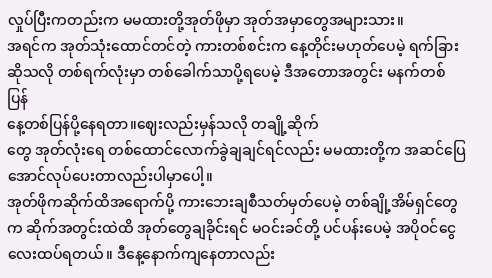လှုပ်ပြီးကတည်းက မမထားတို့အုတ်ဖိုမှာ အုတ်အမှာတွေအများသား။
အရင်က အုတ်သုံးထောင်တင်တဲ့ ကားတစ်စင်းက နေ့တိုင်းမဟုတ်ပေမဲ့ ရက်ခြားဆိုသလို တစ်ရက်လုံးမှာ တစ်ခေါက်သာပို့ရပေမဲ့ ဒီအတောအတွင်း မနက်တစ်ပြန်
နေ့တစ်ပြန်ပို့နေရတာ။ဈေးလည်းမှန်သလို တချို့ဆိုက်
တွေ အုတ်လုံးရေ တစ်ထောင်လောက်ခွဲချချင်ရင်လည်း မမထားတို့က အဆင်ပြေအောင်လုပ်ပေးတာလည်းပါမှာပေါ့။
အုတ်ဖိုကဆိုက်ထိအရောက်ပို့ ကားဘေးချစီသတ်မှတ်ပေမဲ့ တစ်ချို့အိမ်ရှင်တွေက ဆိုက်အတွင်းထဲထိ အုတ်တွေချခိုင်းရင် မဝင်းခင်တို့ ပင်ပန်းပေမဲ့ အပိုဝင်ငွေလေးထပ်ရတယ်။ ဒီနေ့နောက်ကျနေတာလည်း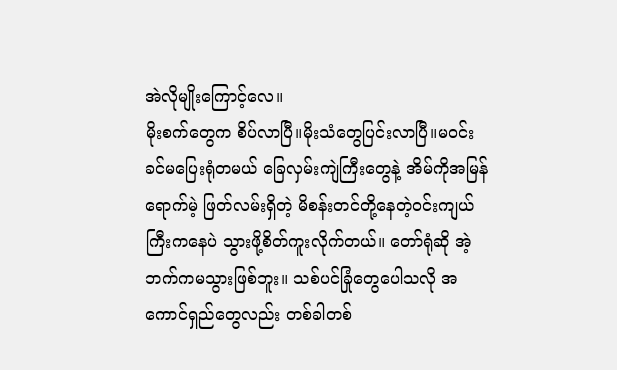အဲလိုမျိုးကြောင့်လေ။
မိုးစက်တွေက စိပ်လာပြီ။မိုးသံတွေပြင်းလာပြီ။မဝင်းခင်မပြေးရုံတမယ် ခြေလှမ်းကျဲကြီးတွေနဲ့ အိမ်ကိုအမြန်ရောက်မဲ့ ဖြတ်လမ်းရှိတဲ့ မိစန်းတင်တို့နေတဲ့ဝင်းကျယ်ကြီးကနေပဲ သွားဖို့စိတ်ကူးလိုက်တယ်။ တော်ရုံဆို အဲ့ဘက်ကမသွားဖြစ်ဘူး။ သစ်ပင်ခြုံတွေပေါသလို အကောင်ရှည်တွေလည်း တစ်ခါတစ်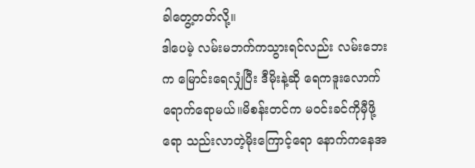ခါတွေ့တတ်လို့။
ဒါပေမဲ့ လမ်းမဘက်ကသွားရင်လည်း လမ်းဘေးက မြောင်းရေလျှံပြီး ဒီမိုးနဲ့ဆို ရေကဒူးလောက်ရောက်ရောမယ်။မိစန်းတင်က မဝင်းခင်ကိုမှီဖို့ရော သည်းလာတဲ့မိုးကြောင့်ရော နောက်ကနေအ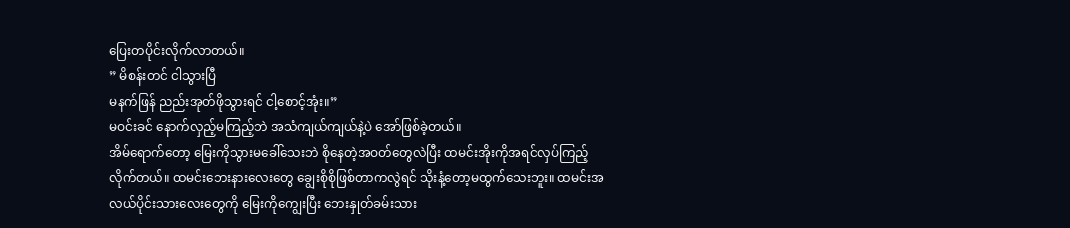ပြေးတပိုင်းလိုက်လာတယ်။
” မိစန်းတင် ငါသွားပြီ
မနက်ဖြန် ညည်းအုတ်ဖိုသွားရင် ငါ့စောင့်အုံး။”
မဝင်းခင် နောက်လှည့်မကြည့်ဘဲ အသံကျယ်ကျယ်နဲ့ပဲ အော်ဖြစ်ခဲ့တယ်။
အိမ်ရောက်တော့ မြေးကိုသွားမခေါ်သေးဘဲ စိုနေတဲ့အဝတ်တွေလဲပြီး ထမင်းအိုးကိုအရင်လှပ်ကြည့်လိုက်တယ်။ ထမင်းဘေးနားလေးတွေ ချွေးစိုစိုဖြစ်တာကလွဲရင် သိုးနံ့တော့မထွက်သေးဘူး။ ထမင်းအလယ်ပိုင်းသားလေးတွေကို မြေးကိုကျွေးပြီး ဘေးနှုတ်ခမ်းသား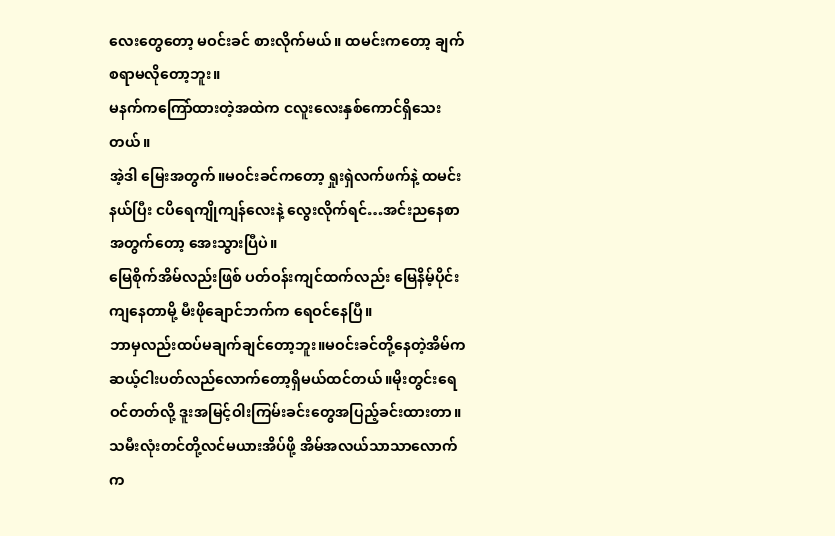လေးတွေတော့ မဝင်းခင် စားလိုက်မယ်။ ထမင်းကတော့ ချက်စရာမလိုတော့ဘူး။
မနက်ကကြော်ထားတဲ့အထဲက ငလူးလေးနှစ်ကောင်ရှိသေးတယ်။
အဲ့ဒါ မြေးအတွက်။မဝင်းခင်ကတော့ ရှုးရှဲလက်ဖက်နဲ့ ထမင်းနယ်ပြီး ငပိရေကျိုကျန်လေးနဲ့ လွေးလိုက်ရင်…အင်းညနေစာအတွက်တော့ အေးသွားပြီပဲ။
မြေစိုက်အိမ်လည်းဖြစ် ပတ်ဝန်းကျင်ထက်လည်း မြေနိမ့်ပိုင်းကျနေတာမို့ မီးဖိုချောင်ဘက်က ရေဝင်နေပြီ။
ဘာမှလည်းထပ်မချက်ချင်တော့ဘူး။မဝင်းခင်တို့နေတဲ့အိမ်က ဆယ့်ငါးပတ်လည်လောက်တော့ရှိမယ်ထင်တယ်။မိုးတွင်းရေဝင်တတ်လို့ ဒူးအမြင့်ဝါးကြမ်းခင်းတွေအပြည့်ခင်းထားတာ။
သမီးလုံးတင်တို့လင်မယားအိပ်ဖို့ အိမ်အလယ်သာသာလောက်က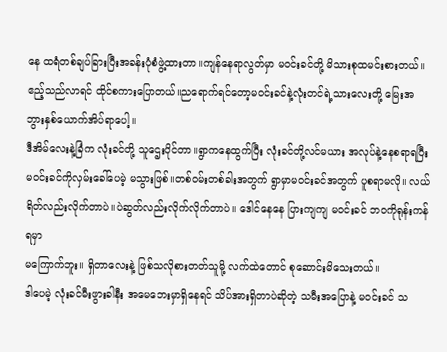နေ ထရံတစ်ချပ်ခြားပြီးအခန်းပုံစံဖွဲ့ထားတာ။ကျန်နေရာလွတ်မှာ မဝင်းခင်တို့ မိသားစုထမင်းစားတယ်။ဧည့်သည်လာရင် ထိုင်စကားပြောတယ်။ညရောက်ရင်တော့မဝင်းခင်နဲ့လုံးတင်ရဲ့သားလေးတို့ မြေးအဘွားနှစ်ယောက်အိပ်ရာပေါ့။
ဒီအိမ်လေးနဲ့ခြံက လုံးခင်တို့ သူဌေးပိုင်တာ။ရွာကနေထွက်ပြီး လုံးခင်တို့လင်မယား အလုပ်နဲ့နေစရာရပြီး မဝင်းခင်ကိုလှမ်းခေါ်ပေမဲ့ မသွားဖြစ်။တစ်ဝမ်းတစ်ခါးအတွက် ရွာမှာမဝင်းခင်အတွက် ပူစရာမလို။ လယ်ရိတ်လည်းလိုက်တာပဲ။ပဲဆွတ်လည်းလိုက်လိုက်တာပဲ။ ဒေါင်နေနေ ပြားကျကျ မဝင်းခင် ဘဝကိုရုန်းကန်ရမှာ
မကြောက်ဘူး။ ရှိတာလေးနဲ့ ဖြစ်သလိုစားတတ်သူမို့ လက်ထဲတောင် စုဆောင်းမိသေးတယ်။
ဒါပေမဲ့ လုံးခင်မီးဖွားခါနီး အမေဘေးမှာရှိနေရင် သိပ်အားရှိတာပဲဆိုတဲ့ သမီးအပြောနဲ့ မဝင်းခင် သ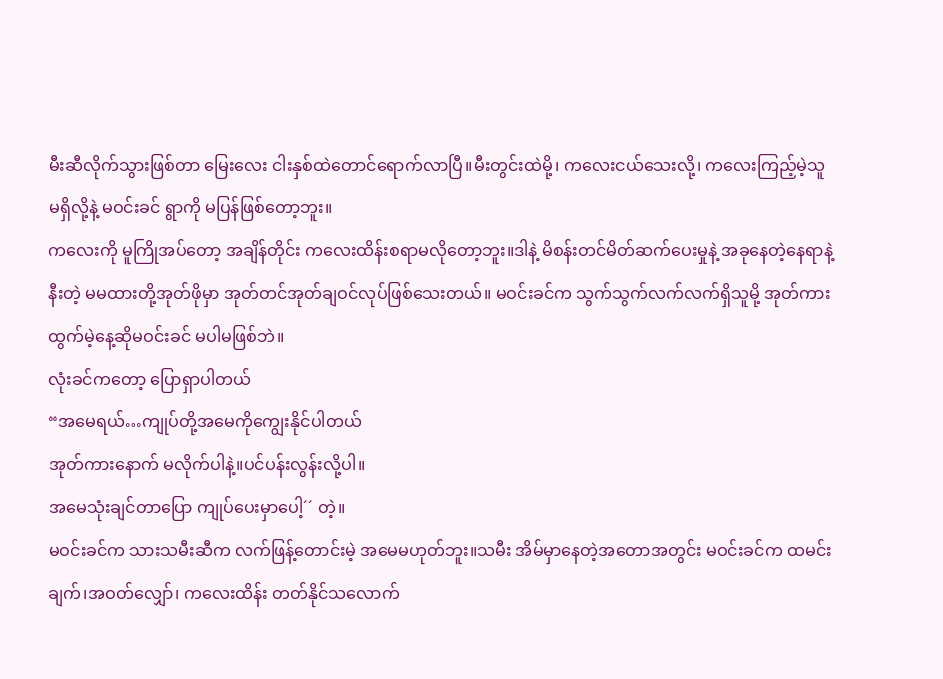မီးဆီလိုက်သွားဖြစ်တာ မြေးလေး ငါးနှစ်ထဲတောင်ရောက်လာပြီ။မီးတွင်းထဲမို့၊ ကလေးငယ်သေးလို့၊ ကလေးကြည့်မဲ့သူ
မရှိလို့နဲ့ မဝင်းခင် ရွာကို မပြန်ဖြစ်တော့ဘူး။
ကလေးကို မူကြိုအပ်တော့ အချိန်တိုင်း ကလေးထိန်းစရာမလိုတော့ဘူး။ဒါနဲ့ မိစန်းတင်မိတ်ဆက်ပေးမှုနဲ့ အခုနေတဲ့နေရာနဲ့နီးတဲ့ မမထားတို့အုတ်ဖိုမှာ အုတ်တင်အုတ်ချဝင်လုပ်ဖြစ်သေးတယ်။ မဝင်းခင်က သွက်သွက်လက်လက်ရှိသူမို့ အုတ်ကားထွက်မဲ့နေ့ဆိုမဝင်းခင် မပါမဖြစ်ဘဲ။
လုံးခင်ကတော့ ပြောရှာပါတယ်
“အမေရယ်…ကျုပ်တို့အမေကိုကျွေးနိုင်ပါတယ်
အုတ်ကားနောက် မလိုက်ပါနဲ့။ပင်ပန်းလွန်းလို့ပါ။
အမေသုံးချင်တာပြော ကျုပ်ပေးမှာပေါ့´´ တဲ့။
မဝင်းခင်က သားသမီးဆီက လက်ဖြန့်တောင်းမဲ့ အမေမဟုတ်ဘူး။သမီး အိမ်မှာနေတဲ့အတောအတွင်း မဝင်းခင်က ထမင်းချက်၊အဝတ်လျှော်၊ ကလေးထိန်း တတ်နိုင်သလောက်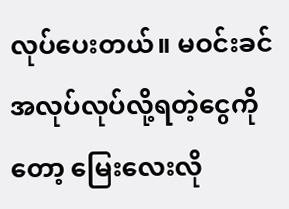လုပ်ပေးတယ်။ မဝင်းခင် အလုပ်လုပ်လို့ရတဲ့ငွေကိုတော့ မြေးလေးလို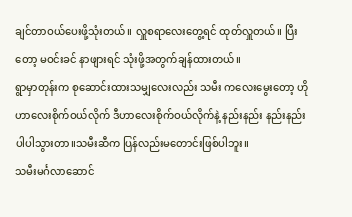ချင်တာဝယ်ပေးဖို့သုံးတယ်။ လှူစရာလေးတွေ့ရင် ထုတ်လှူတယ်။ ပြီးတော့ မဝင်းခင် နာဖျားရင် သုံးဖို့အတွက်ချန်ထားတယ်။
ရွာမှာတုန်းက စုဆောင်းထားသမျှလေးလည်း သမီး ကလေးမွေးတော့ ဟိုဟာလေးစိုက်ဝယ်လိုက် ဒီဟာလေးစိုက်ဝယ်လိုက်နဲ့ နည်းနည်း နည်းနည်း ပါပါသွားတာ။သမီးဆီက ပြန်လည်းမတောင်းဖြစ်ပါဘူး။
သမီးမင်္ဂလာဆောင်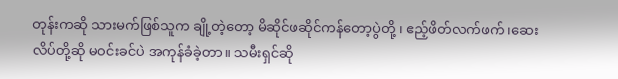တုန်းကဆို သားမက်ဖြစ်သူက ချို့တဲ့တော့ မိဆိုင်ဖဆိုင်ကန်တော့ပွဲတို့ ၊ ဧည့်ဖိတ်လက်ဖက်၊ဆေးလိပ်တို့ဆို မဝင်းခင်ပဲ အကုန်ခံခဲ့တာ။ သမီးရှင်ဆို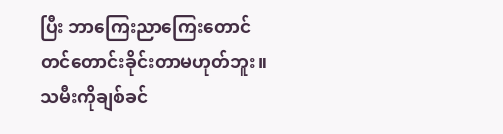ပြီး ဘာကြေးညာကြေးတောင် တင်တောင်းခိုင်းတာမဟုတ်ဘူး။ သမီးကိုချစ်ခင်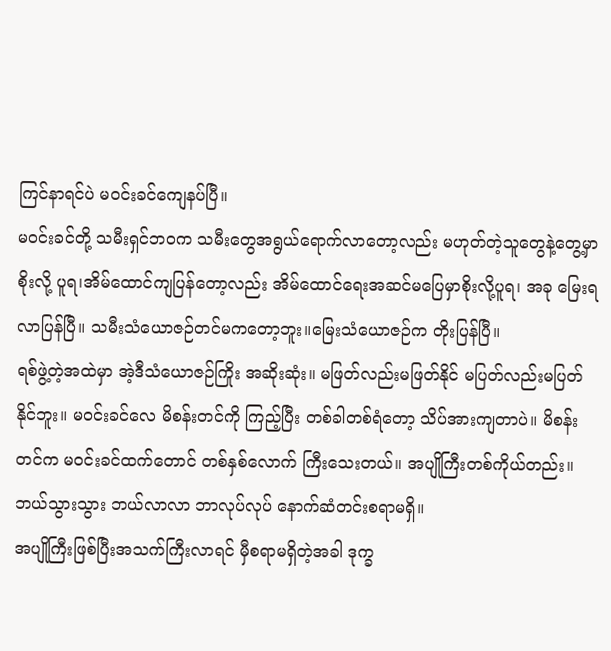ကြင်နာရင်ပဲ မဝင်းခင်ကျေနပ်ပြီ။
မဝင်းခင်တို့ သမီးရှင်ဘဝက သမီးတွေအရွယ်ရောက်လာတော့လည်း မဟုတ်တဲ့သူတွေနဲ့တွေ့မှာစိုးလို့ ပူရ၊အိမ်ထောင်ကျပြန်တော့လည်း အိမ်ထောင်ရေးအဆင်မပြေမှာစိုးလို့ပူရ၊ အခု မြေးရလာပြန်ပြီ။ သမီးသံယောဇဉ်တင်မကတော့ဘူး။မြေးသံယောဇဉ်က တိုးပြန်ပြီ။
ရစ်ဖွဲ့တဲ့အထဲမှာ အဲ့ဒီသံယောဇဉ်ကြိုး အဆိုးဆုံး။ မဖြတ်လည်းမဖြတ်နိုင် မပြတ်လည်းမပြတ်နိုင်ဘူး။ မဝင်းခင်လေ မိစန်းတင်ကို ကြည့်ပြီး တစ်ခါတစ်ရံတော့ သိပ်အားကျတာပဲ။ မိစန်းတင်က မဝင်းခင်ထက်တောင် တစ်နှစ်လောက် ကြီးသေးတယ်။ အပျိုကြီးတစ်ကိုယ်တည်း။
ဘယ်သွားသွား ဘယ်လာလာ ဘာလုပ်လုပ် နောက်ဆံတင်းစရာမရှိ။
အပျိုကြီးဖြစ်ပြီးအသက်ကြီးလာရင် မှီစရာမရှိတဲ့အခါ ဒုက္ခ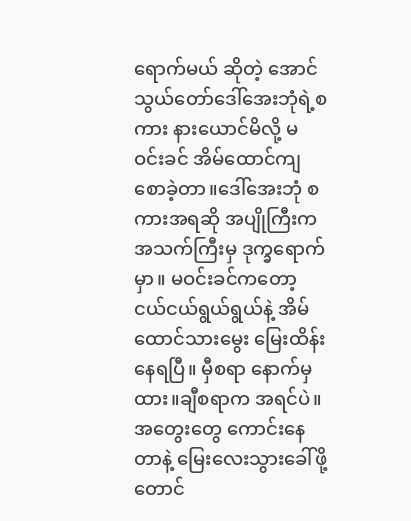ရောက်မယ် ဆိုတဲ့ အောင်သွယ်တော်ဒေါ်အေးဘုံရဲ့စကား နားယောင်မိလို့ မဝင်းခင် အိမ်ထောင်ကျစောခဲ့တာ။ဒေါ်အေးဘုံ စကားအရဆို အပျိုကြီးက အသက်ကြီးမှ ဒုက္ခရောက်မှာ။ မဝင်းခင်ကတော့ ငယ်ငယ်ရွယ်ရွယ်နဲ့ အိမ်ထောင်သားမွေး မြေးထိန်းနေရပြီ။ မှီစရာ နောက်မှထား။ချီစရာက အရင်ပဲ။ အတွေးတွေ ကောင်းနေတာနဲ့ မြေးလေးသွားခေါ်ဖို့တောင်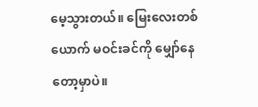မေ့သွားတယ်။ မြေးလေးတစ်ယောက် မဝင်းခင်ကို မျှော်နေတော့မှာပဲ။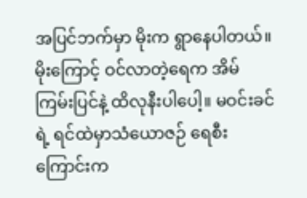အပြင်ဘက်မှာ မိုးက ရွာနေပါတယ်။မိုးကြောင့် ဝင်လာတဲ့ရေက အိမ်ကြမ်းပြင်နဲ့ ထိလုနီးပါပေါ့။ မဝင်းခင်ရဲ့ ရင်ထဲမှာသံယောဇဉ် ရေစီးကြောင်းက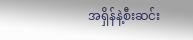အရှိန်နဲ့စီးဆင်း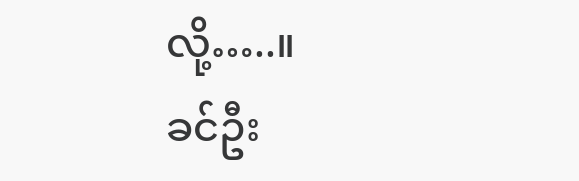လို့…..။
ခင်ဦး